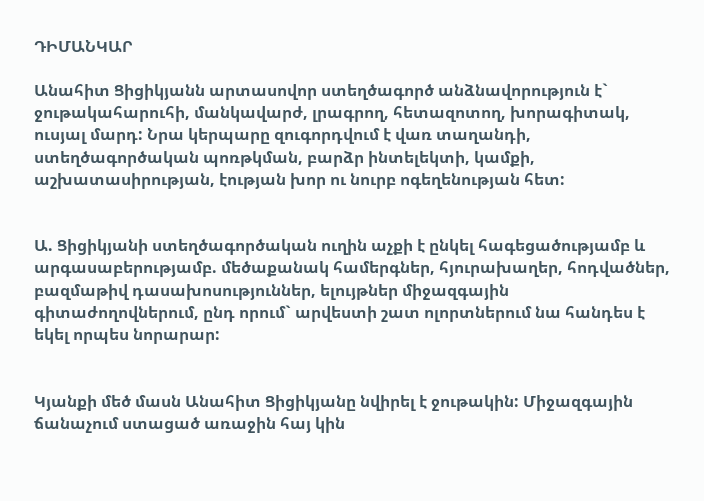ԴԻՄԱՆԿԱՐ

Անահիտ Ցիցիկյանն արտասովոր ստեղծագործ անձնավորություն է` ջութակահարուհի, մանկավարժ, լրագրող, հետազոտող, խորագիտակ, ուսյալ մարդ: Նրա կերպարը զուգորդվում է վառ տաղանդի, ստեղծագործական պոռթկման, բարձր ինտելեկտի, կամքի, աշխատասիրության, էության խոր ու նուրբ ոգեղենության հետ:


Ա. Ցիցիկյանի ստեղծագործական ուղին աչքի է ընկել հագեցածությամբ և արգասաբերությամբ. մեծաքանակ համերգներ, հյուրախաղեր, հոդվածներ, բազմաթիվ դասախոսություններ, ելույթներ միջազգային գիտաժողովներում, ընդ որում` արվեստի շատ ոլորտներում նա հանդես է եկել որպես նորարար:


Կյանքի մեծ մասն Անահիտ Ցիցիկյանը նվիրել է ջութակին: Միջազգային ճանաչում ստացած առաջին հայ կին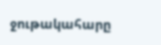ջութակահարը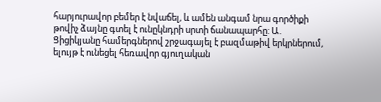հարյուրավոր բեմեր է նվաճել, և ամեն անգամ նրա գործիքի թովիչ ձայնը գտել է ունըկնդրի սրտի ճանապարհը: Ա. Ցիցիկյանը համերգներով շրջագայել է բազմաթիվ երկրներում, ելույթ է ունեցել հեռավոր գյուղական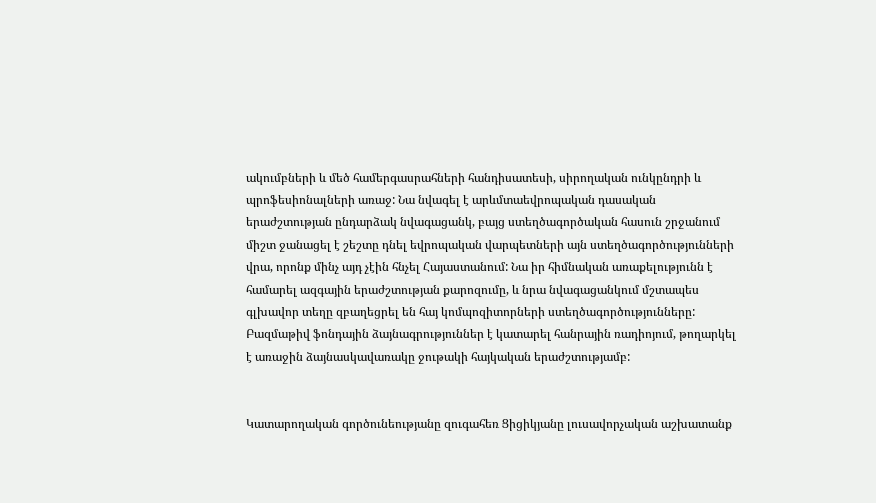ակումբների և մեծ համերգասրահների հանդիսատեսի, սիրողական ունկընդրի և պրոֆեսիոնալների առաջ: Նա նվագել է արևմտաեվրոպական դասական երաժշտության ընդարձակ նվագացանկ, բայց ստեղծագործական հասուն շրջանում միշտ ջանացել է շեշտը դնել եվրոպական վարպետների այն ստեղծագործությունների վրա, որոնք մինչ այդ չէին հնչել Հայաստանում: Նա իր հիմնական առաքելությունն է համարել ազգային երաժշտության քարոզումը, և նրա նվագացանկում մշտապես գլխավոր տեղը զբաղեցրել են հայ կոմպոզիտորների ստեղծագործությունները: Բազմաթիվ ֆոնդային ձայնագրություններ է կատարել հանրային ռադիոյում, թողարկել է առաջին ձայնասկավառակը ջութակի հայկական երաժշտությամբ:


Կատարողական գործունեությանը զուգահեռ Ցիցիկյանը լուսավորչական աշխատանք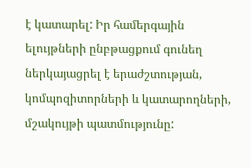է կատարել: Իր համերգային ելույթների ընբթացքում գունեղ ներկայացրել է երաժշտության, կոմպոզիտորների և կատարողների, մշակույթի պատմությունը: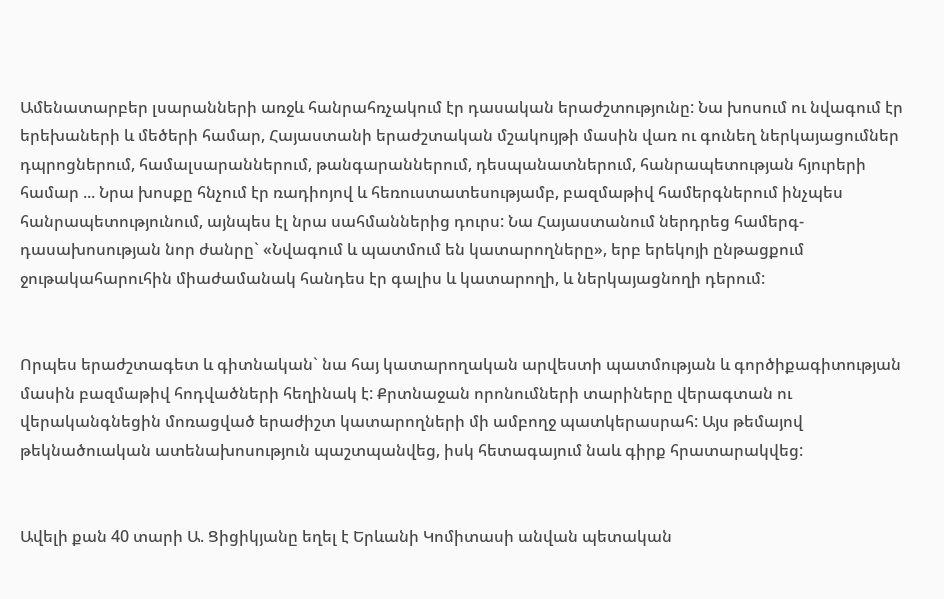Ամենատարբեր լսարանների առջև հանրահռչակում էր դասական երաժշտությունը: Նա խոսում ու նվագում էր երեխաների և մեծերի համար, Հայաստանի երաժշտական մշակույթի մասին վառ ու գունեղ ներկայացումներ դպրոցներում, համալսարաններում, թանգարաններում, դեսպանատներում, հանրապետության հյուրերի համար ... Նրա խոսքը հնչում էր ռադիոյով և հեռուստատեսությամբ, բազմաթիվ համերգներում ինչպես հանրապետությունում, այնպես էլ նրա սահմաններից դուրս: Նա Հայաստանում ներդրեց համերգ-դասախոսության նոր ժանրը` «Նվագում և պատմում են կատարողները», երբ երեկոյի ընթացքում ջութակահարուհին միաժամանակ հանդես էր գալիս և կատարողի, և ներկայացնողի դերում:


Որպես երաժշտագետ և գիտնական` նա հայ կատարողական արվեստի պատմության և գործիքագիտության մասին բազմաթիվ հոդվածների հեղինակ է: Քրտնաջան որոնումների տարիները վերագտան ու վերականգնեցին մոռացված երաժիշտ կատարողների մի ամբողջ պատկերասրահ: Այս թեմայով թեկնածուական ատենախոսություն պաշտպանվեց, իսկ հետագայում նաև գիրք հրատարակվեց:


Ավելի քան 40 տարի Ա. Ցիցիկյանը եղել է Երևանի Կոմիտասի անվան պետական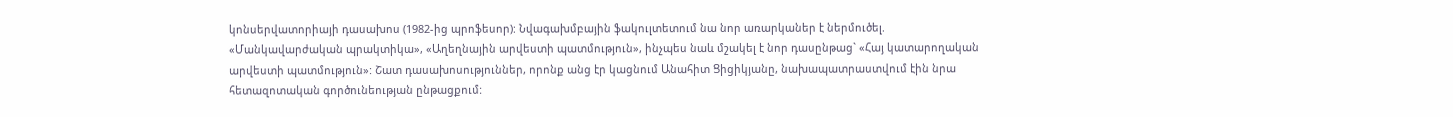կոնսերվատորիայի դասախոս (1982-ից պրոֆեսոր): Նվագախմբային ֆակուլտետում նա նոր առարկաներ է ներմուծել. «Մանկավարժական պրակտիկա», «Աղեղնային արվեստի պատմություն», ինչպես նաև մշակել է նոր դասընթաց` «Հայ կատարողական արվեստի պատմություն»: Շատ դասախոսություններ, որոնք անց էր կացնում Անահիտ Ցիցիկյանը, նախապատրաստվում էին նրա հետազոտական գործունեության ընթացքում: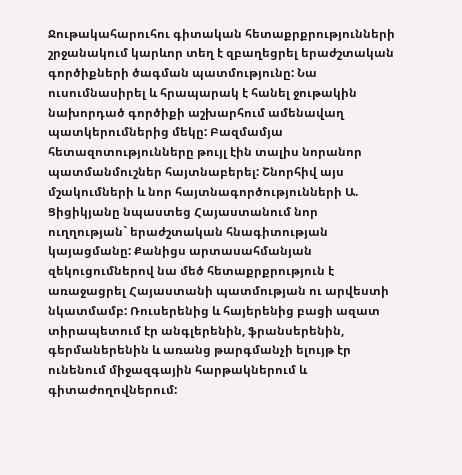Ջութակահարուհու գիտական հետաքրքրությունների շրջանակում կարևոր տեղ է զբաղեցրել երաժշտական գործիքների ծագման պատմությունը: Նա ուսումնասիրել և հրապարակ է հանել ջութակին նախորդած գործիքի աշխարհում ամենավաղ պատկերումներից մեկը: Բազմամյա հետազոտությունները թույլ էին տալիս նորանոր պատմանմուշներ հայտնաբերել: Շնորհիվ այս մշակումների և նոր հայտնագործությունների Ա. Ցիցիկյանը նպաստեց Հայաստանում նոր ուղղության` երաժշտական հնագիտության կայացմանը: Քանիցս արտասահմանյան զեկուցումներով նա մեծ հետաքրքրություն է առաջացրել Հայաստանի պատմության ու արվեստի նկատմամբ: Ռուսերենից և հայերենից բացի ազատ տիրապետում էր անգլերենին, ֆրանսերենին, գերմաներենին և առանց թարգմանչի ելույթ էր ունենում միջազգային հարթակներում և գիտաժողովներում: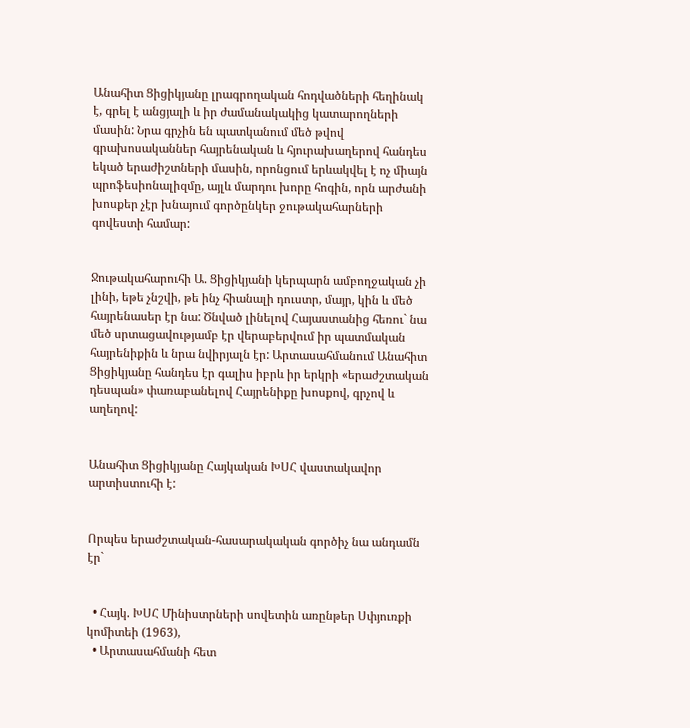Անահիտ Ցիցիկյանը լրագրողական հոդվածների հեղինակ է, գրել է անցյալի և իր ժամանակակից կատարողների մասին: Նրա գրչին են պատկանում մեծ թվով գրախոսականներ հայրենական և հյուրախաղերով հանդես եկած երաժիշտների մասին, որոնցում երևակվել է ոչ միայն պրոֆեսիոնալիզմը, այլև մարդու խորը հոգին, որն արժանի խոսքեր չէր խնայում գործընկեր ջութակահարների գովեստի համար:


Ջութակահարուհի Ա. Ցիցիկյանի կերպարն ամբողջական չի լինի, եթե չնշվի, թե ինչ հիանալի դուստր, մայր, կին և մեծ հայրենասեր էր նա: Ծնված լինելով Հայաստանից հեռու` նա մեծ սրտացավությամբ էր վերաբերվում իր պատմական հայրենիքին և նրա նվիրյալն էր: Արտասահմանում Անահիտ Ցիցիկյանը հանդես էր գալիս իբրև իր երկրի «երաժշտական դեսպան» փառաբանելով Հայրենիքը խոսքով, գրչով և աղեղով:


Անահիտ Ցիցիկյանը Հայկական ԽՍՀ վաստակավոր արտիստուհի է:


Որպես երաժշտական-հասարակական գործիչ նա անդամն էր`


  • Հայկ. ԽՍՀ Մինիստրների սովետին առընթեր Սփյուռքի կոմիտեի (1963),
  • Արտասահմանի հետ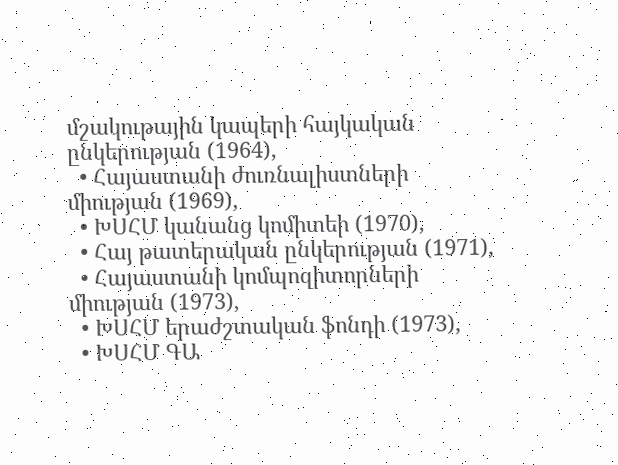մշակութային կապերի հայկական ընկերության (1964),
  • Հայաստանի ժուռնալիստների միության (1969),
  • ԽՍՀՄ կանանց կոմիտեի (1970),
  • Հայ թատերական ընկերության (1971),
  • Հայաստանի կոմպոզիտորների միության (1973),
  • ԽՍՀՄ երաժշտական ֆոնդի (1973),
  • ԽՍՀՄ ԳԱ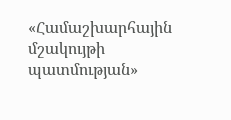«Համաշխարհային մշակույթի պատմության»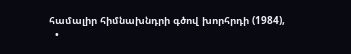համալիր հիմնախնդրի գծով խորհրդի (1984),
  •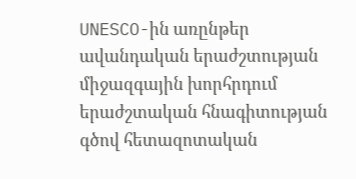UNESCO-ին առընթեր ավանդական երաժշտության միջազգային խորհրդում երաժշտական հնագիտության գծով հետազոտական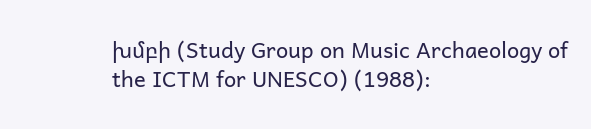խմբի (Study Group on Music Archaeology of the ICTM for UNESCO) (1988):